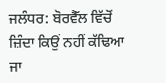ਜਲੰਧਰ: ਬੋਰਵੈੱਲ ਵਿੱਚੋਂ ਜ਼ਿੰਦਾ ਕਿਉਂ ਨਹੀਂ ਕੱਢਿਆ ਜਾ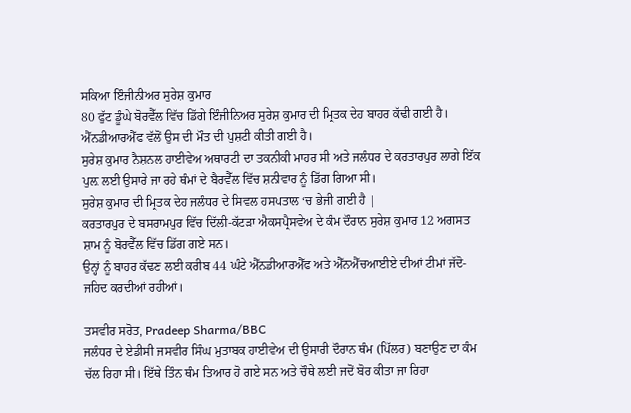ਸਕਿਆ ਇੰਜੀਨੀਅਰ ਸੁਰੇਸ਼ ਕੁਮਾਰ
80 ਫੁੱਟ ਡੂੰਘੇ ਬੋਰਵੈੱਲ ਵਿੱਚ ਡਿੱਗੇ ਇੰਜੀਨਿਅਰ ਸੁਰੇਸ਼ ਕੁਮਾਰ ਦੀ ਮ੍ਰਿਤਕ ਦੇਹ ਬਾਹਰ ਕੱਢੀ ਗਈ ਹੈ। ਐੱਨਡੀਆਰਐੱਫ ਵੱਲੋਂ ਉਸ ਦੀ ਮੌਤ ਦੀ ਪੁਸ਼ਟੀ ਕੀਤੀ ਗਈ ਹੈ।
ਸੁਰੇਸ਼ ਕੁਮਾਰ ਨੈਸ਼ਨਲ ਹਾਈਵੇਅ ਅਥਾਰਟੀ ਦਾ ਤਕਨੀਕੀ ਮਾਹਰ ਸੀ ਅਤੇ ਜਲੰਧਰ ਦੇ ਕਰਤਾਰਪੁਰ ਲਾਗੇ ਇੱਕ ਪੁਲ਼ ਲਈ ਉਸਾਰੇ ਜਾ ਰਹੇ ਥੰਮਾਂ ਦੇ ਬੈਰਵੈੱਲ ਵਿੱਚ ਸ਼ਨੀਵਾਰ ਨੂੰ ਡਿੱਗ ਗਿਆ ਸੀ।
ਸੁਰੇਸ਼ ਕੁਮਾਰ ਦੀ ਮ੍ਰਿਤਕ ਦੇਹ ਜਲੰਧਰ ਦੇ ਸਿਵਲ ਹਸਪਤਾਲ ‘ਚ ਭੇਜੀ ਗਈ ਹੈ |
ਕਰਤਾਰਪੁਰ ਦੇ ਬਸਰਾਮਪੁਰ ਵਿੱਚ ਦਿੱਲੀ-ਕੱਟੜਾ ਐਕਸਪ੍ਰੈਸਵੇਅ ਦੇ ਕੰਮ ਦੌਰਾਨ ਸੁਰੇਸ਼ ਕੁਮਾਰ 12 ਅਗਸਤ ਸ਼ਾਮ ਨੂੰ ਬੋਰਵੈੱਲ ਵਿੱਚ ਡਿੱਗ ਗਏ ਸਨ।
ਉਨ੍ਹਾਂ ਨੂੰ ਬਾਹਰ ਕੱਢਣ ਲਈ ਕਰੀਬ 44 ਘੰਟੇ ਐੱਨਡੀਆਰਐੱਫ ਅਤੇ ਐੱਨਐੱਚਆਈਏ ਦੀਆਂ ਟੀਮਾਂ ਜੱਦੋ-ਜਹਿਦ ਕਰਦੀਆਂ ਰਹੀਆਂ।

ਤਸਵੀਰ ਸਰੋਤ, Pradeep Sharma/BBC
ਜਲੰਧਰ ਦੇ ਏਡੀਸੀ ਜਸਵੀਰ ਸਿੰਘ ਮੁਤਾਬਕ ਹਾਈਵੇਅ ਦੀ ਉਸਾਰੀ ਦੌਰਾਨ ਥੰਮ (ਪਿੱਲਰ) ਬਣਾਉਣ ਦਾ ਕੰਮ ਚੱਲ ਰਿਹਾ ਸੀ। ਇੱਥੇ ਤਿੰਨ ਥੰਮ ਤਿਆਰ ਹੋ ਗਏ ਸਨ ਅਤੇ ਚੌਥੇ ਲਈ ਜਦੋਂ ਬੋਰ ਕੀਤਾ ਜਾ ਰਿਹਾ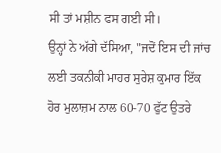ਸੀ ਤਾਂ ਮਸ਼ੀਨ ਫਸ ਗਈ ਸੀ।
ਉਨ੍ਹਾਂ ਨੇ ਅੱਗੇ ਦੱਸਿਆ, "ਜਦੋਂ ਇਸ ਦੀ ਜਾਂਚ ਲਈ ਤਕਨੀਕੀ ਮਾਹਰ ਸੁਰੇਸ਼ ਕੁਮਾਰ ਇੱਕ ਹੋਰ ਮੁਲਾਜ਼ਮ ਨਾਲ 60-70 ਫੁੱਟ ਉਤਰੇ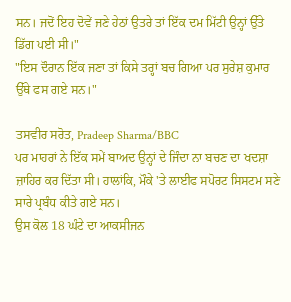ਸਨ। ਜਦੋਂ ਇਹ ਦੋਵੇਂ ਜਣੇ ਹੇਠਾਂ ਉਤਰੇ ਤਾਂ ਇੱਕ ਦਮ ਮਿੱਟੀ ਉਨ੍ਹਾਂ ਉੱਤੇ ਡਿੱਗ ਪਈ ਸੀ।"
"ਇਸ ਦੌਰਾਨ ਇੱਕ ਜਣਾ ਤਾਂ ਕਿਸੇ ਤਰ੍ਹਾਂ ਬਚ ਗਿਆ ਪਰ ਸੁਰੇਸ਼ ਕੁਮਾਰ ਉੱਥੇ ਫਸ ਗਏ ਸਨ।"

ਤਸਵੀਰ ਸਰੋਤ, Pradeep Sharma/BBC
ਪਰ ਮਾਹਰਾਂ ਨੇ ਇੱਕ ਸਮੇਂ ਬਾਅਦ ਉਨ੍ਹਾਂ ਦੇ ਜਿੰਦਾ ਨਾ ਬਚਣ ਦਾ ਖਦਸ਼ਾ ਜ਼ਾਹਿਰ ਕਰ ਦਿੱਤਾ ਸੀ। ਹਾਲਾਂਕਿ, ਮੌਕੇ 'ਤੇ ਲਾਈਫ ਸਪੋਰਟ ਸਿਸਟਮ ਸਣੇ ਸਾਰੇ ਪ੍ਰਬੰਧ ਕੀਤੇ ਗਏ ਸਨ।
ਉਸ ਕੋਲ 18 ਘੰਟੇ ਦਾ ਆਕਸੀਜਨ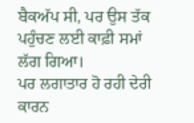ਬੈਕਅੱਪ ਸੀ, ਪਰ ਉਸ ਤੱਕ ਪਹੁੰਚਣ ਲਈ ਕਾਫ਼ੀ ਸਮਾਂ ਲੱਗ ਗਿਆ।
ਪਰ ਲਗਾਤਾਰ ਹੋ ਰਹੀ ਦੇਰੀ ਕਾਰਨ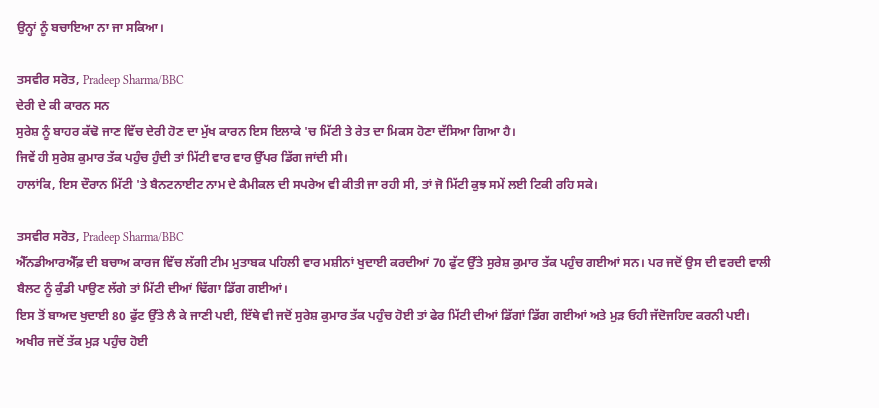ਉਨ੍ਹਾਂ ਨੂੰ ਬਚਾਇਆ ਨਾ ਜਾ ਸਕਿਆ।

ਤਸਵੀਰ ਸਰੋਤ, Pradeep Sharma/BBC
ਦੇਰੀ ਦੇ ਕੀ ਕਾਰਨ ਸਨ
ਸੁਰੇਸ਼ ਨੂੰ ਬਾਹਰ ਕੱਢੋ ਜਾਣ ਵਿੱਚ ਦੇਰੀ ਹੋਣ ਦਾ ਮੁੱਖ ਕਾਰਨ ਇਸ ਇਲਾਕੇ 'ਚ ਮਿੱਟੀ ਤੇ ਰੇਤ ਦਾ ਮਿਕਸ ਹੋਣਾ ਦੱਸਿਆ ਗਿਆ ਹੈ।
ਜਿਵੇਂ ਹੀ ਸੁਰੇਸ਼ ਕੁਮਾਰ ਤੱਕ ਪਹੁੰਚ ਹੁੰਦੀ ਤਾਂ ਮਿੱਟੀ ਵਾਰ ਵਾਰ ਉੱਪਰ ਡਿੱਗ ਜਾਂਦੀ ਸੀ।
ਹਾਲਾਂਕਿ, ਇਸ ਦੌਰਾਨ ਮਿੱਟੀ 'ਤੇ ਬੈਨਟਨਾਈਟ ਨਾਮ ਦੇ ਕੈਮੀਕਲ ਦੀ ਸਪਰੇਅ ਵੀ ਕੀਤੀ ਜਾ ਰਹੀ ਸੀ, ਤਾਂ ਜੋ ਮਿੱਟੀ ਕੁਝ ਸਮੇਂ ਲਈ ਟਿਕੀ ਰਹਿ ਸਕੇ।

ਤਸਵੀਰ ਸਰੋਤ, Pradeep Sharma/BBC
ਐੱਨਡੀਆਰਐੱਫ਼ ਦੀ ਬਚਾਅ ਕਾਰਜ ਵਿੱਚ ਲੱਗੀ ਟੀਮ ਮੁਤਾਬਕ ਪਹਿਲੀ ਵਾਰ ਮਸ਼ੀਨਾਂ ਖੁਦਾਈ ਕਰਦੀਆਂ 70 ਫੁੱਟ ਉੱਤੇ ਸੁਰੇਸ਼ ਕੁਮਾਰ ਤੱਕ ਪਹੁੰਚ ਗਈਆਂ ਸਨ। ਪਰ ਜਦੋਂ ਉਸ ਦੀ ਵਰਦੀ ਵਾਲੀ ਬੈਲਟ ਨੂੰ ਕੁੰਡੀ ਪਾਉਣ ਲੱਗੇ ਤਾਂ ਮਿੱਟੀ ਦੀਆਂ ਢਿੱਗਾ ਡਿੱਗ ਗਈਆਂ।
ਇਸ ਤੋਂ ਬਾਅਦ ਖੁਦਾਈ 80 ਫੁੱਟ ਉੱਤੇ ਲੈ ਕੇ ਜਾਣੀ ਪਈ, ਇੱਥੇ ਵੀ ਜਦੋਂ ਸੁਰੇਸ਼ ਕੁਮਾਰ ਤੱਕ ਪਹੁੰਚ ਹੋਈ ਤਾਂ ਫੇਰ ਮਿੱਟੀ ਦੀਆਂ ਡਿੱਗਾਂ ਡਿੱਗ ਗਈਆਂ ਅਤੇ ਮੁੜ ਓਹੀ ਜੱਦੋਜਹਿਦ ਕਰਨੀ ਪਈ।
ਅਖੀਰ ਜਦੋਂ ਤੱਕ ਮੁੜ ਪਹੁੰਚ ਹੋਈ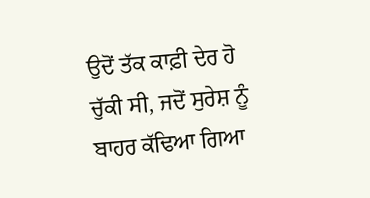ਉਦੋਂ ਤੱਕ ਕਾਫ਼ੀ ਦੇਰ ਹੋ ਚੁੱਕੀ ਸੀ, ਜਦੋਂ ਸੁਰੇਸ਼ ਨੂੰ ਬਾਹਰ ਕੱਢਿਆ ਗਿਆ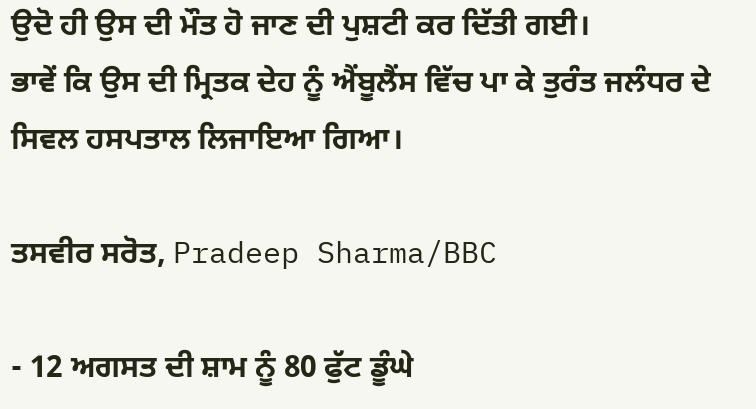ਉਦੋ ਹੀ ਉਸ ਦੀ ਮੌਤ ਹੋ ਜਾਣ ਦੀ ਪੁਸ਼ਟੀ ਕਰ ਦਿੱਤੀ ਗਈ।
ਭਾਵੇਂ ਕਿ ਉਸ ਦੀ ਮ੍ਰਿਤਕ ਦੇਹ ਨੂੰ ਐਂਬੂਲੈਂਸ ਵਿੱਚ ਪਾ ਕੇ ਤੁਰੰਤ ਜਲੰਧਰ ਦੇ ਸਿਵਲ ਹਸਪਤਾਲ ਲਿਜਾਇਆ ਗਿਆ।

ਤਸਵੀਰ ਸਰੋਤ, Pradeep Sharma/BBC

- 12 ਅਗਸਤ ਦੀ ਸ਼ਾਮ ਨੂੰ 80 ਫੁੱਟ ਡੂੰਘੇ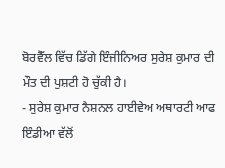ਬੋਰਵੈੱਲ ਵਿੱਚ ਡਿੱਗੇ ਇੰਜੀਨਿਅਰ ਸੁਰੇਸ਼ ਕੁਮਾਰ ਦੀ ਮੌਤ ਦੀ ਪੁਸ਼ਟੀ ਹੋ ਚੁੱਕੀ ਹੈ।
- ਸੁਰੇਸ਼ ਕੁਮਾਰ ਨੈਸ਼ਨਲ ਹਾਈਵੇਅ ਅਥਾਰਟੀ ਆਫ ਇੰਡੀਆ ਵੱਲੋਂ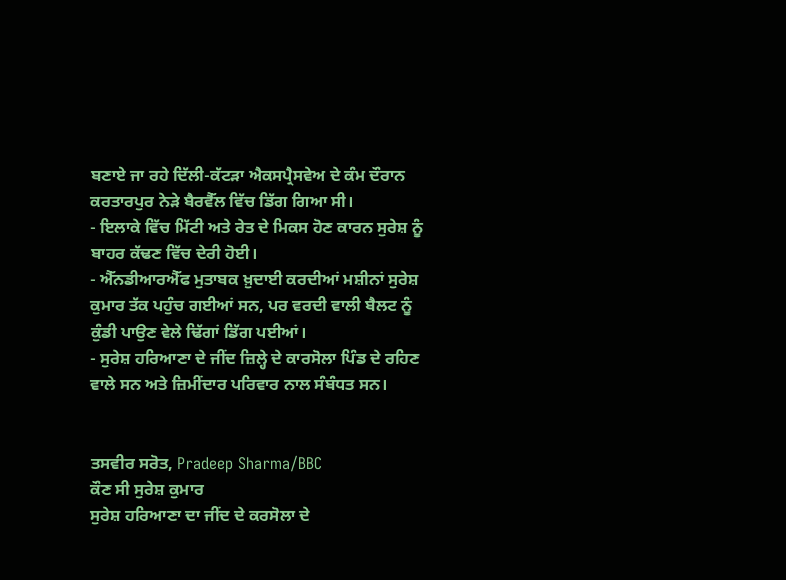ਬਣਾਏ ਜਾ ਰਹੇ ਦਿੱਲੀ-ਕੱਟੜਾ ਐਕਸਪ੍ਰੈਸਵੇਅ ਦੇ ਕੰਮ ਦੌਰਾਨ ਕਰਤਾਰਪੁਰ ਨੇੜੇ ਬੈਰਵੈੱਲ ਵਿੱਚ ਡਿੱਗ ਗਿਆ ਸੀ।
- ਇਲਾਕੇ ਵਿੱਚ ਮਿੱਟੀ ਅਤੇ ਰੇਤ ਦੇ ਮਿਕਸ ਹੋਣ ਕਾਰਨ ਸੁਰੇਸ਼ ਨੂੰ ਬਾਹਰ ਕੱਢਣ ਵਿੱਚ ਦੇਰੀ ਹੋਈ।
- ਐੱਨਡੀਆਰਐੱਫ ਮੁਤਾਬਕ ਖ਼ੁਦਾਈ ਕਰਦੀਆਂ ਮਸ਼ੀਨਾਂ ਸੁਰੇਸ਼ ਕੁਮਾਰ ਤੱਕ ਪਹੁੰਚ ਗਈਆਂ ਸਨ, ਪਰ ਵਰਦੀ ਵਾਲੀ ਬੈਲਟ ਨੂੰ ਕੁੰਡੀ ਪਾਉਣ ਵੇਲੇ ਢਿੱਗਾਂ ਡਿੱਗ ਪਈਆਂ।
- ਸੁਰੇਸ਼ ਹਰਿਆਣਾ ਦੇ ਜੀਂਦ ਜ਼ਿਲ੍ਹੇ ਦੇ ਕਾਰਸੋਲਾ ਪਿੰਡ ਦੇ ਰਹਿਣ ਵਾਲੇ ਸਨ ਅਤੇ ਜ਼ਿਮੀਂਦਾਰ ਪਰਿਵਾਰ ਨਾਲ ਸੰਬੰਧਤ ਸਨ।


ਤਸਵੀਰ ਸਰੋਤ, Pradeep Sharma/BBC
ਕੌਣ ਸੀ ਸੁਰੇਸ਼ ਕੁਮਾਰ
ਸੁਰੇਸ਼ ਹਰਿਆਣਾ ਦਾ ਜੀਂਦ ਦੇ ਕਰਸੋਲਾ ਦੇ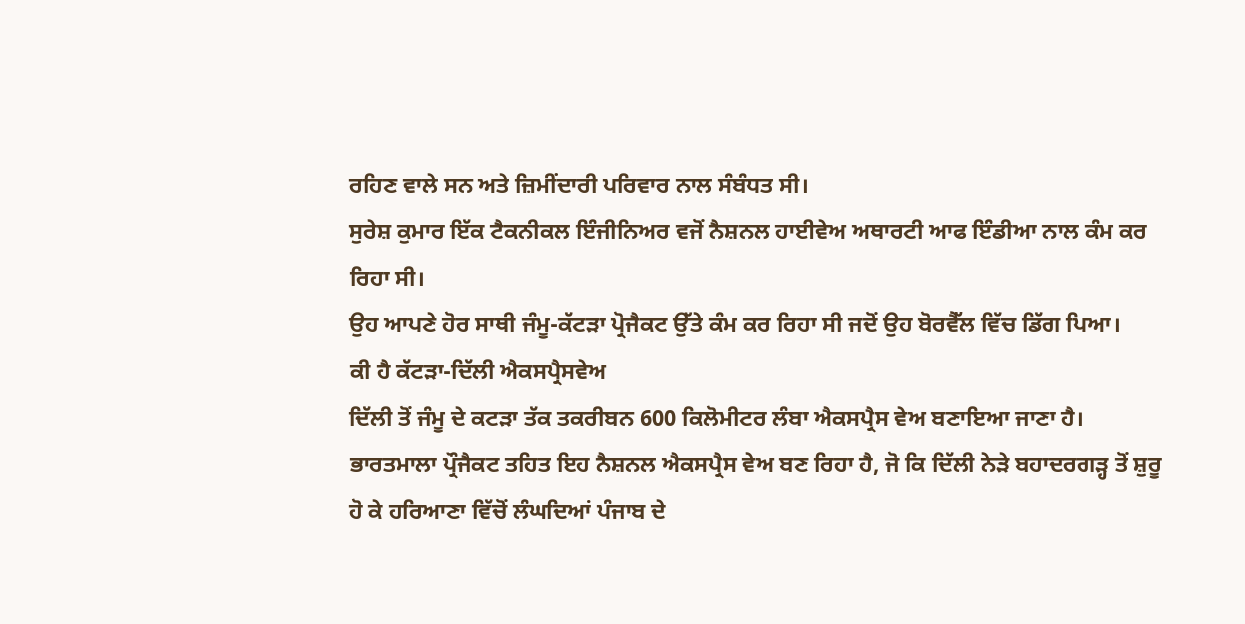ਰਹਿਣ ਵਾਲੇ ਸਨ ਅਤੇ ਜ਼ਿਮੀਂਦਾਰੀ ਪਰਿਵਾਰ ਨਾਲ ਸੰਬੰਧਤ ਸੀ।
ਸੁਰੇਸ਼ ਕੁਮਾਰ ਇੱਕ ਟੈਕਨੀਕਲ ਇੰਜੀਨਿਅਰ ਵਜੋਂ ਨੈਸ਼ਨਲ ਹਾਈਵੇਅ ਅਥਾਰਟੀ ਆਫ ਇੰਡੀਆ ਨਾਲ ਕੰਮ ਕਰ ਰਿਹਾ ਸੀ।
ਉਹ ਆਪਣੇ ਹੋਰ ਸਾਥੀ ਜੰਮੂ-ਕੱਟੜਾ ਪ੍ਰੋਜੈਕਟ ਉੱਤੇ ਕੰਮ ਕਰ ਰਿਹਾ ਸੀ ਜਦੋਂ ਉਹ ਬੋਰਵੈੱਲ ਵਿੱਚ ਡਿੱਗ ਪਿਆ।
ਕੀ ਹੈ ਕੱਟੜਾ-ਦਿੱਲੀ ਐਕਸਪ੍ਰੈਸਵੇਅ
ਦਿੱਲੀ ਤੋਂ ਜੰਮੂ ਦੇ ਕਟੜਾ ਤੱਕ ਤਕਰੀਬਨ 600 ਕਿਲੋਮੀਟਰ ਲੰਬਾ ਐਕਸਪ੍ਰੈਸ ਵੇਅ ਬਣਾਇਆ ਜਾਣਾ ਹੈ।
ਭਾਰਤਮਾਲਾ ਪ੍ਰੌਜੈਕਟ ਤਹਿਤ ਇਹ ਨੈਸ਼ਨਲ ਐਕਸਪ੍ਰੈਸ ਵੇਅ ਬਣ ਰਿਹਾ ਹੈ, ਜੋ ਕਿ ਦਿੱਲੀ ਨੇੜੇ ਬਹਾਦਰਗੜ੍ਹ ਤੋਂ ਸ਼ੁਰੂ ਹੋ ਕੇ ਹਰਿਆਣਾ ਵਿੱਚੋਂ ਲੰਘਦਿਆਂ ਪੰਜਾਬ ਦੇ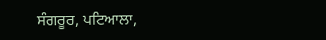ਸੰਗਰੂਰ, ਪਟਿਆਲਾ,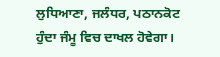ਲੁਧਿਆਣਾ, ਜਲੰਧਰ, ਪਠਾਨਕੋਟ ਹੁੰਦਾ ਜੰਮੂ ਵਿਚ ਦਾਖਲ ਹੋਵੇਗਾ।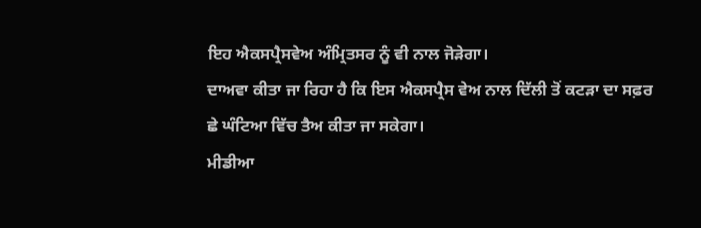ਇਹ ਐਕਸਪ੍ਰੈਸਵੇਅ ਅੰਮ੍ਰਿਤਸਰ ਨੂੰ ਵੀ ਨਾਲ ਜੋੜੇਗਾ।
ਦਾਅਵਾ ਕੀਤਾ ਜਾ ਰਿਹਾ ਹੈ ਕਿ ਇਸ ਐਕਸਪ੍ਰੈਸ ਵੇਅ ਨਾਲ ਦਿੱਲੀ ਤੋਂ ਕਟੜਾ ਦਾ ਸਫ਼ਰ ਛੇ ਘੰਟਿਆ ਵਿੱਚ ਤੈਅ ਕੀਤਾ ਜਾ ਸਕੇਗਾ।
ਮੀਡੀਆ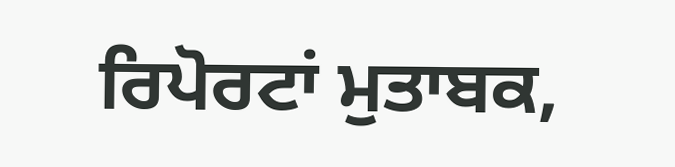ਰਿਪੋਰਟਾਂ ਮੁਤਾਬਕ,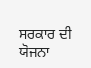ਸਰਕਾਰ ਦੀ ਯੋਜਨਾ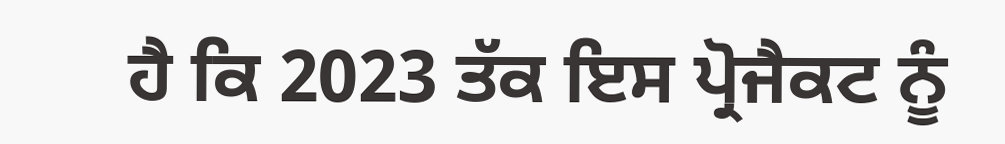ਹੈ ਕਿ 2023 ਤੱਕ ਇਸ ਪ੍ਰੋਜੈਕਟ ਨੂੰ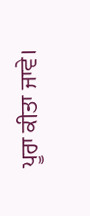ਪੂਰਾ ਕੀਤਾ ਜਾਵੇ।